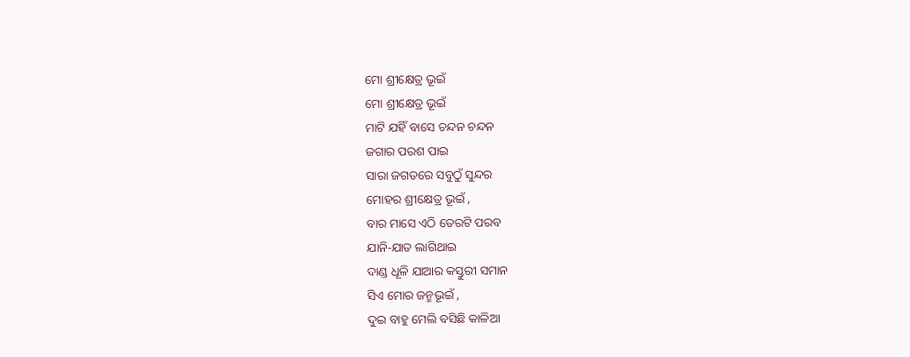ମୋ ଶ୍ରୀକ୍ଷେତ୍ର ଭୂଇଁ
ମୋ ଶ୍ରୀକ୍ଷେତ୍ର ଭୂଇଁ
ମାଟି ଯହିଁ ବାସେ ଚନ୍ଦନ ଚନ୍ଦନ
ଜଗାର ପରଶ ପାଇ
ସାରା ଜଗତରେ ସବୁଠୁଁ ସୁନ୍ଦର
ମୋହର ଶ୍ରୀକ୍ଷେତ୍ର ଭୂଇଁ ,
ବାର ମାସେ ଏଠି ତେରଟି ପରବ
ଯାନି-ଯାତ ଲାଗିଥାଇ
ଦାଣ୍ଡ ଧୂଳି ଯାଆର କସ୍ତୁରୀ ସମାନ
ସିଏ ମୋର ଜନ୍ମଭୂଇଁ ,
ଦୁଇ ବାହୁ ମେଲି ବସିଛି କାଳିଆ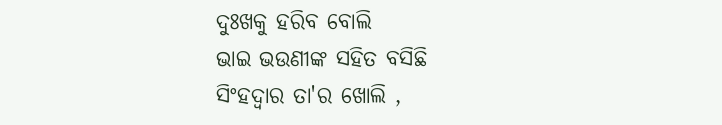ଦୁଃଖକୁ ହରିବ ବୋଲି
ଭାଇ ଭଉଣୀଙ୍କ ସହିତ ବସିଛି
ସିଂହଦ୍ଵାର ତା'ର ଖୋଲି ,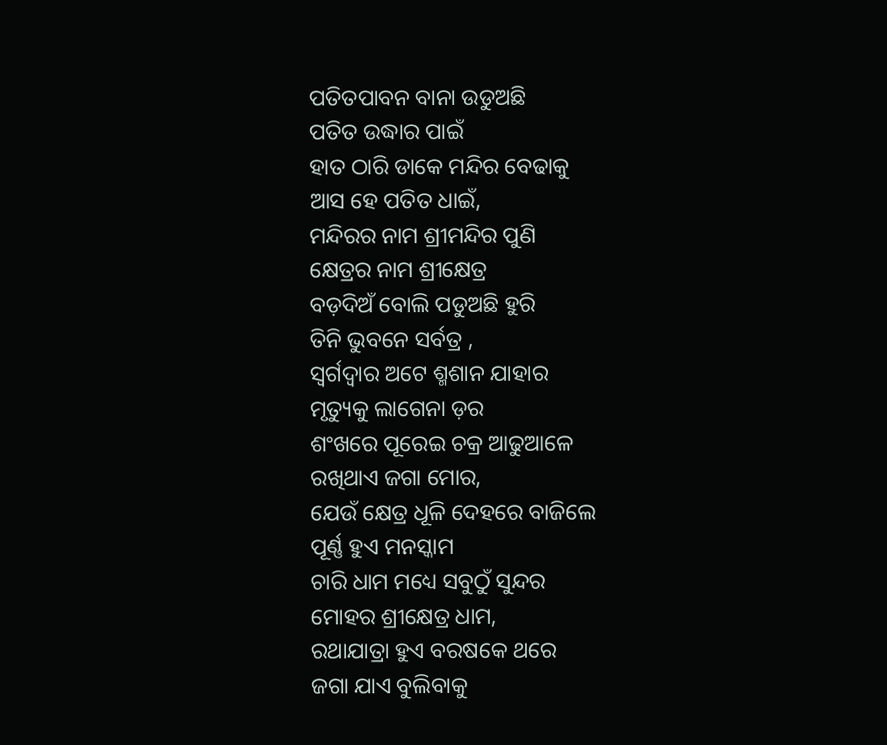ପତିତପାବନ ବାନା ଉଡୁଅଛି
ପତିତ ଉଦ୍ଧାର ପାଇଁ
ହାତ ଠାରି ଡାକେ ମନ୍ଦିର ବେଢାକୁ
ଆସ ହେ ପତିତ ଧାଇଁ,
ମନ୍ଦିରର ନାମ ଶ୍ରୀମନ୍ଦିର ପୁଣି
କ୍ଷେତ୍ରର ନାମ ଶ୍ରୀକ୍ଷେତ୍ର
ବଡ଼ଦିଅଁ ବୋଲି ପଡୁଅଛି ହୁରି
ତିନି ଭୁବନେ ସର୍ବତ୍ର ,
ସ୍ୱର୍ଗଦ୍ଵାର ଅଟେ ଶ୍ମଶାନ ଯାହାର
ମୃତ୍ୟୁକୁ ଲାଗେନା ଡ଼ର
ଶଂଖରେ ପୂରେଇ ଚକ୍ର ଆଢୁଆଳେ
ରଖିଥାଏ ଜଗା ମୋର,
ଯେଉଁ କ୍ଷେତ୍ର ଧୂଳି ଦେହରେ ବାଜିଲେ
ପୂର୍ଣ୍ଣ ହୁଏ ମନସ୍କାମ
ଚାରି ଧାମ ମଧ୍ୟେ ସବୁଠୁଁ ସୁନ୍ଦର
ମୋହର ଶ୍ରୀକ୍ଷେତ୍ର ଧାମ,
ରଥାଯାତ୍ରା ହୁଏ ବରଷକେ ଥରେ
ଜଗା ଯାଏ ବୁଲିବାକୁ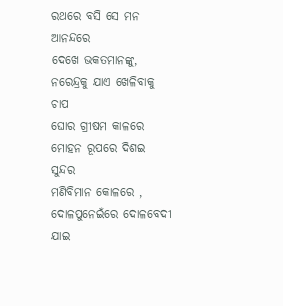ରଥରେ ବସି ସେ ମନ ଆନନ୍ଦରେ
ଦେଖେ ଭକତମାନଙ୍କୁ,
ନରେନ୍ଦ୍ରକୁ ଯାଏ ଖେଳିବାକୁ ଚାପ
ଘୋର ଗ୍ରୀଷମ କାଳରେ
ମୋହନ ରୂପରେ ଦିଶଇ ସୁନ୍ଦର
ମଣିବିମାନ କୋଳରେ ,
ଦୋଳପୁନେଇଁରେ ଦୋଳବେଦୀ ଯାଇ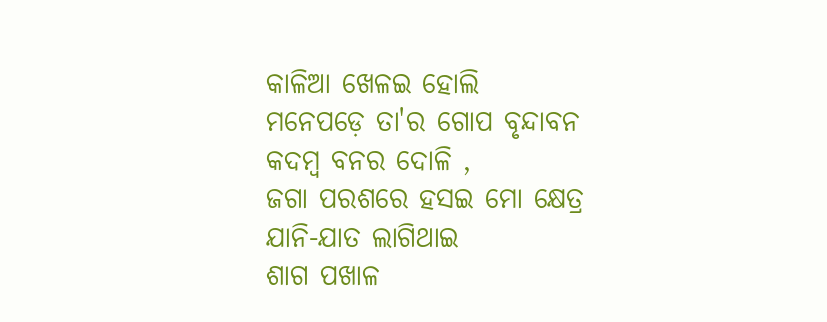କାଳିଆ ଖେଳଇ ହୋଲି
ମନେପଡ଼େ ତା'ର ଗୋପ ବୃନ୍ଦାବନ
କଦମ୍ବ ବନର ଦୋଳି ,
ଜଗା ପରଶରେ ହସଇ ମୋ କ୍ଷେତ୍ର
ଯାନି-ଯାତ ଲାଗିଥାଇ
ଶାଗ ପଖାଳ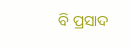ବି ପ୍ରସାଦ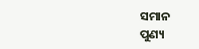ସମାନ
ପୁଣ୍ୟ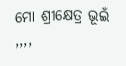ମୋ ଶ୍ରୀକ୍ଷେତ୍ର ଭୂଇଁ ,,,,